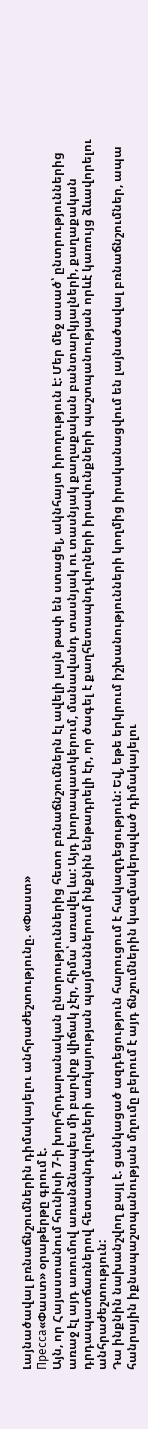Լայնածավալ բռնաճնշումներին դիմակայելու անհրաժեշտությունը. «Փաստ»
Пресса«Փաստ» օրաթերթը գրում է.
Այն, որ Հայաստանում հունիսի 7-ի խորհրդարանական ընտրություններից հետո բռնաճնշումներն էլ ավելի լայն թափ են ստացել, ակնհայտ իրողություն է: Մեր մեջ ասած՝ ընտրություններից առաջ էլ այդ առումով առանձնապես մի բարվոք վիճակ չէր, հիմա՝ առավել ևս: Այդ խորապատկերում, մանավանդ տասնյակ ու տասնյակ քաղաքական բանտարկյալների, քաղաքական դրդապատճառներով հետապնդվողների առկայության պայմաններում ինքնին ենթադրելի էր, որ ծագել է քաղհետապնդվողների իրավունքների պաշտպանության որևէ կառույց ձևավորելու անհրաժեշտություն:
Դա ինքնին նախանշվող քայլ է. ցանկացած ազդեցություն հարուցում է հակազդեցություն: Եվ, եթե երկրում իշխանությունների կողմից իրականացվում են լայնածավալ բռնաճնշումներ, ապա հանրային իքնապաշտպանության մղումը բերում է այդ ճնշումներին կազմակերպված դիմակայելու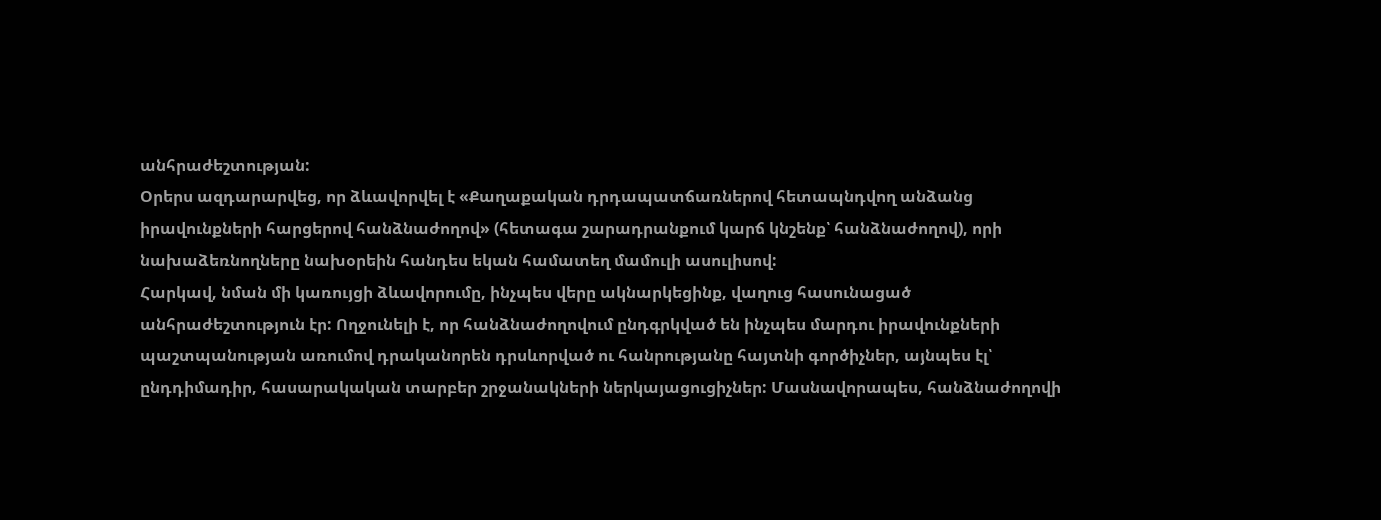անհրաժեշտության:
Օրերս ազդարարվեց, որ ձևավորվել է «Քաղաքական դրդապատճառներով հետապնդվող անձանց իրավունքների հարցերով հանձնաժողով» (հետագա շարադրանքում կարճ կնշենք՝ հանձնաժողով), որի նախաձեռնողները նախօրեին հանդես եկան համատեղ մամուլի ասուլիսով:
Հարկավ, նման մի կառույցի ձևավորումը, ինչպես վերը ակնարկեցինք, վաղուց հասունացած անհրաժեշտություն էր: Ողջունելի է, որ հանձնաժողովում ընդգրկված են ինչպես մարդու իրավունքների պաշտպանության առումով դրականորեն դրսևորված ու հանրությանը հայտնի գործիչներ, այնպես էլ՝ ընդդիմադիր, հասարակական տարբեր շրջանակների ներկայացուցիչներ: Մասնավորապես, հանձնաժողովի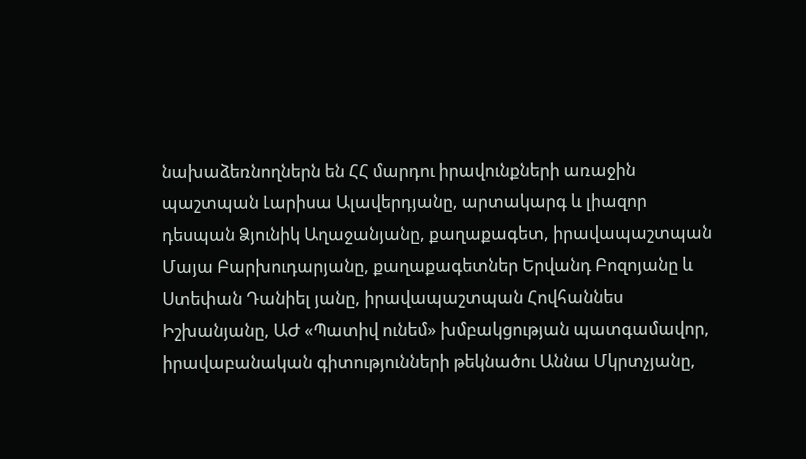նախաձեռնողներն են ՀՀ մարդու իրավունքների առաջին պաշտպան Լարիսա Ալավերդյանը, արտակարգ և լիազոր դեսպան Ձյունիկ Աղաջանյանը, քաղաքագետ, իրավապաշտպան Մայա Բարխուդարյանը, քաղաքագետներ Երվանդ Բոզոյանը և Ստեփան Դանիել յանը, իրավապաշտպան Հովհաննես Իշխանյանը, ԱԺ «Պատիվ ունեմ» խմբակցության պատգամավոր, իրավաբանական գիտությունների թեկնածու Աննա Մկրտչյանը,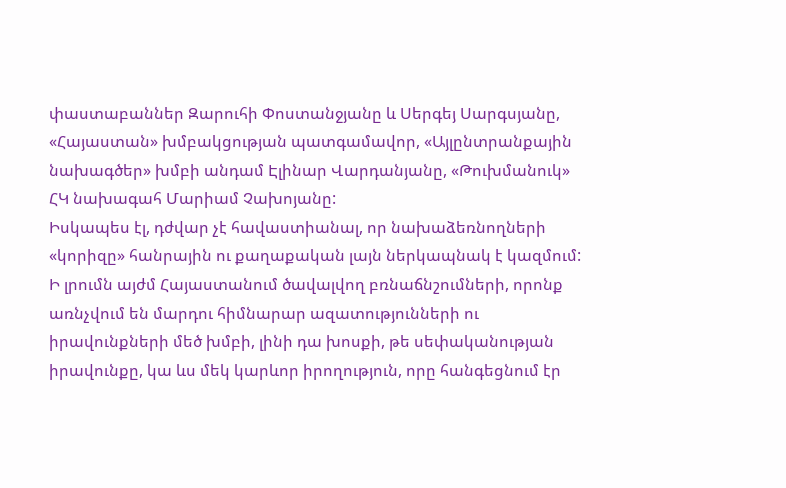փաստաբաններ Զարուհի Փոստանջյանը և Սերգեյ Սարգսյանը, «Հայաստան» խմբակցության պատգամավոր, «Այլընտրանքային նախագծեր» խմբի անդամ Էլինար Վարդանյանը, «Թուխմանուկ» ՀԿ նախագահ Մարիամ Չախոյանը:
Իսկապես էլ, դժվար չէ հավաստիանալ, որ նախաձեռնողների «կորիզը» հանրային ու քաղաքական լայն ներկապնակ է կազմում:
Ի լրումն այժմ Հայաստանում ծավալվող բռնաճնշումների, որոնք առնչվում են մարդու հիմնարար ազատությունների ու իրավունքների մեծ խմբի, լինի դա խոսքի, թե սեփականության իրավունքը, կա ևս մեկ կարևոր իրողություն, որը հանգեցնում էր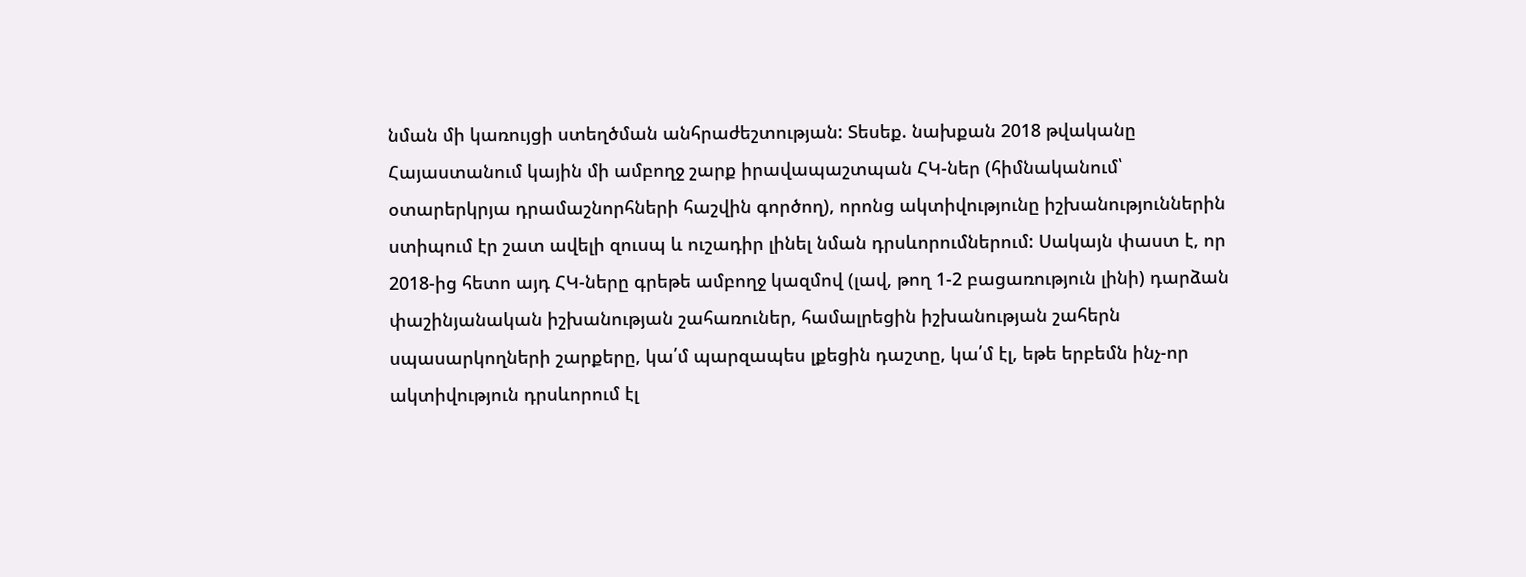նման մի կառույցի ստեղծման անհրաժեշտության: Տեսեք. նախքան 2018 թվականը Հայաստանում կային մի ամբողջ շարք իրավապաշտպան ՀԿ-ներ (հիմնականում՝ օտարերկրյա դրամաշնորհների հաշվին գործող), որոնց ակտիվությունը իշխանություններին ստիպում էր շատ ավելի զուսպ և ուշադիր լինել նման դրսևորումներում: Սակայն փաստ է, որ 2018-ից հետո այդ ՀԿ-ները գրեթե ամբողջ կազմով (լավ, թող 1-2 բացառություն լինի) դարձան փաշինյանական իշխանության շահառուներ, համալրեցին իշխանության շահերն սպասարկողների շարքերը, կա՛մ պարզապես լքեցին դաշտը, կա՛մ էլ, եթե երբեմն ինչ-որ ակտիվություն դրսևորում էլ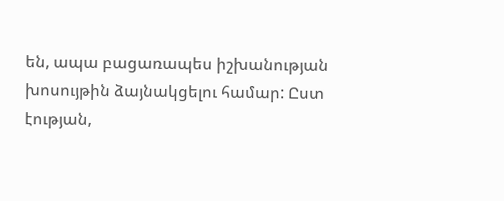են, ապա բացառապես իշխանության խոսույթին ձայնակցելու համար: Ըստ էության,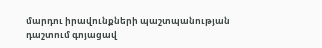մարդու իրավունքների պաշտպանության դաշտում գոյացավ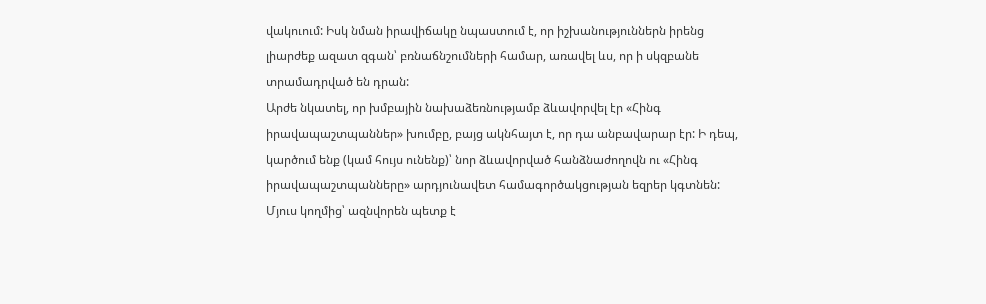վակուում: Իսկ նման իրավիճակը նպաստում է, որ իշխանություններն իրենց լիարժեք ազատ զգան՝ բռնաճնշումների համար, առավել ևս, որ ի սկզբանե տրամադրված են դրան:
Արժե նկատել, որ խմբային նախաձեռնությամբ ձևավորվել էր «Հինգ իրավապաշտպաններ» խումբը, բայց ակնհայտ է, որ դա անբավարար էր: Ի դեպ, կարծում ենք (կամ հույս ունենք)՝ նոր ձևավորված հանձնաժողովն ու «Հինգ իրավապաշտպանները» արդյունավետ համագործակցության եզրեր կգտնեն:
Մյուս կողմից՝ ազնվորեն պետք է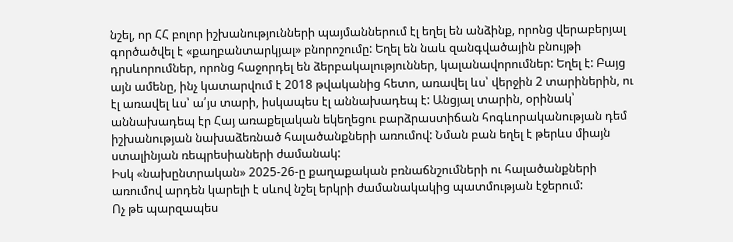նշել, որ ՀՀ բոլոր իշխանությունների պայմաններում էլ եղել են անձինք, որոնց վերաբերյալ գործածվել է «քաղբանտարկյալ» բնորոշումը: Եղել են նաև զանգվածային բնույթի դրսևորումներ, որոնց հաջորդել են ձերբակալություններ, կալանավորումներ: Եղել է: Բայց այն ամենը, ինչ կատարվում է 2018 թվականից հետո, առավել ևս՝ վերջին 2 տարիներին, ու էլ առավել ևս՝ ա՛յս տարի, իսկապես էլ աննախադեպ է: Անցյալ տարին, օրինակ՝ աննախադեպ էր Հայ առաքելական եկեղեցու բարձրաստիճան հոգևորականության դեմ իշխանության նախաձեռնած հալածանքների առումով: Նման բան եղել է թերևս միայն ստալինյան ռեպրեսիաների ժամանակ:
Իսկ «նախընտրական» 2025-26-ը քաղաքական բռնաճնշումների ու հալածանքների առումով արդեն կարելի է սևով նշել երկրի ժամանակակից պատմության էջերում:
Ոչ թե պարզապես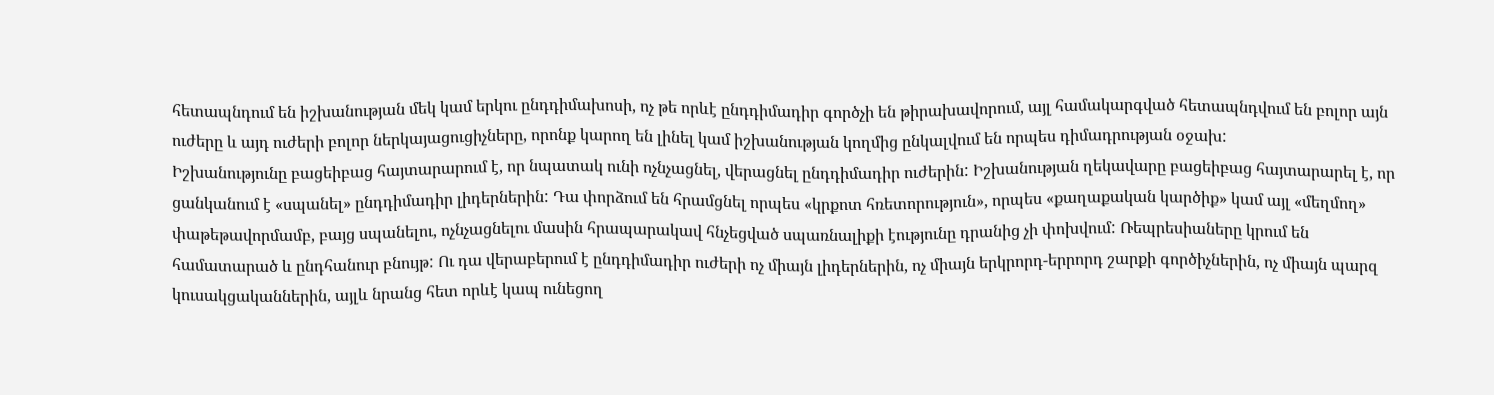հետապնդում են իշխանության մեկ կամ երկու ընդդիմախոսի, ոչ թե որևէ ընդդիմադիր գործչի են թիրախավորում, այլ համակարգված հետապնդվում են բոլոր այն ուժերը և այդ ուժերի բոլոր ներկայացուցիչները, որոնք կարող են լինել կամ իշխանության կողմից ընկալվում են որպես դիմադրության օջախ:
Իշխանությունը բացեիբաց հայտարարում է, որ նպատակ ունի ոչնչացնել, վերացնել ընդդիմադիր ուժերին: Իշխանության ղեկավարը բացեիբաց հայտարարել է, որ ցանկանում է «սպանել» ընդդիմադիր լիդերներին: Դա փորձում են հրամցնել որպես «կրքոտ հռետորություն», որպես «քաղաքական կարծիք» կամ այլ «մեղմող» փաթեթավորմամբ, բայց սպանելու, ոչնչացնելու մասին հրապարակավ հնչեցված սպառնալիքի էությունը դրանից չի փոխվում: Ռեպրեսիաները կրում են համատարած և ընդհանուր բնույթ: Ու դա վերաբերում է ընդդիմադիր ուժերի ոչ միայն լիդերներին, ոչ միայն երկրորդ-երրորդ շարքի գործիչներին, ոչ միայն պարզ կուսակցականներին, այլև նրանց հետ որևէ կապ ունեցող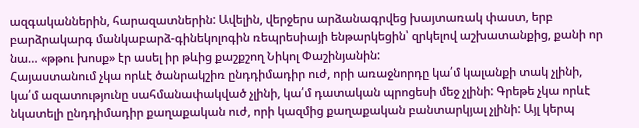ազգականներին, հարազատներին: Ավելին, վերջերս արձանագրվեց խայտառակ փաստ, երբ բարձրակարգ մանկաբարձ-գինեկոլոգին ռեպրեսիայի ենթարկեցին՝ զրկելով աշխատանքից, քանի որ նա… «թթու խոսք» էր ասել իր թևից քաշքշող Նիկոլ Փաշինյանին:
Հայաստանում չկա որևէ ծանրակշիռ ընդդիմադիր ուժ, որի առաջնորդը կա՛մ կալանքի տակ չլինի, կա՛մ ազատությունը սահմանափակված չլինի, կա՛մ դատական պրոցեսի մեջ չլինի: Գրեթե չկա որևէ նկատելի ընդդիմադիր քաղաքական ուժ, որի կազմից քաղաքական բանտարկյալ չլինի: Այլ կերպ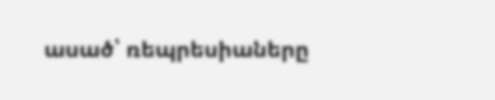ասած՝ ռեպրեսիաները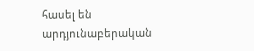հասել են արդյունաբերական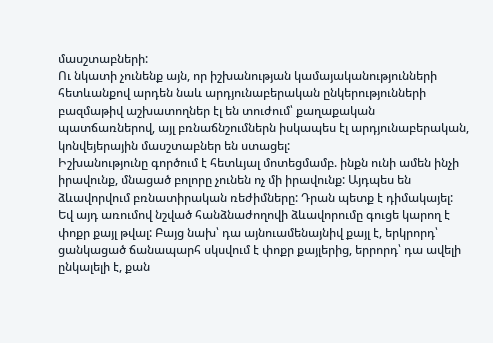մասշտաբների:
Ու նկատի չունենք այն, որ իշխանության կամայականությունների հետևանքով արդեն նաև արդյունաբերական ընկերությունների բազմաթիվ աշխատողներ էլ են տուժում՝ քաղաքական պատճառներով, այլ բռնաճնշումներն իսկապես էլ արդյունաբերական, կոնվեյերային մասշտաբներ են ստացել:
Իշխանությունը գործում է հետևյալ մոտեցմամբ. ինքն ունի ամեն ինչի իրավունք, մնացած բոլորը չունեն ոչ մի իրավունք: Այդպես են ձևավորվում բռնատիրական ռեժիմները: Դրան պետք է դիմակայել: Եվ այդ առումով նշված հանձնաժողովի ձևավորումը գուցե կարող է փոքր քայլ թվալ: Բայց նախ՝ դա այնուամենայնիվ քայլ է, երկրորդ՝ ցանկացած ճանապարհ սկսվում է փոքր քայլերից, երրորդ՝ դա ավելի ընկալելի է, քան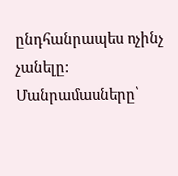ընդհանրապես ոչինչ չանելը:
Մանրամասները՝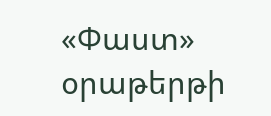«Փաստ» օրաթերթի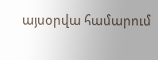այսօրվա համարում